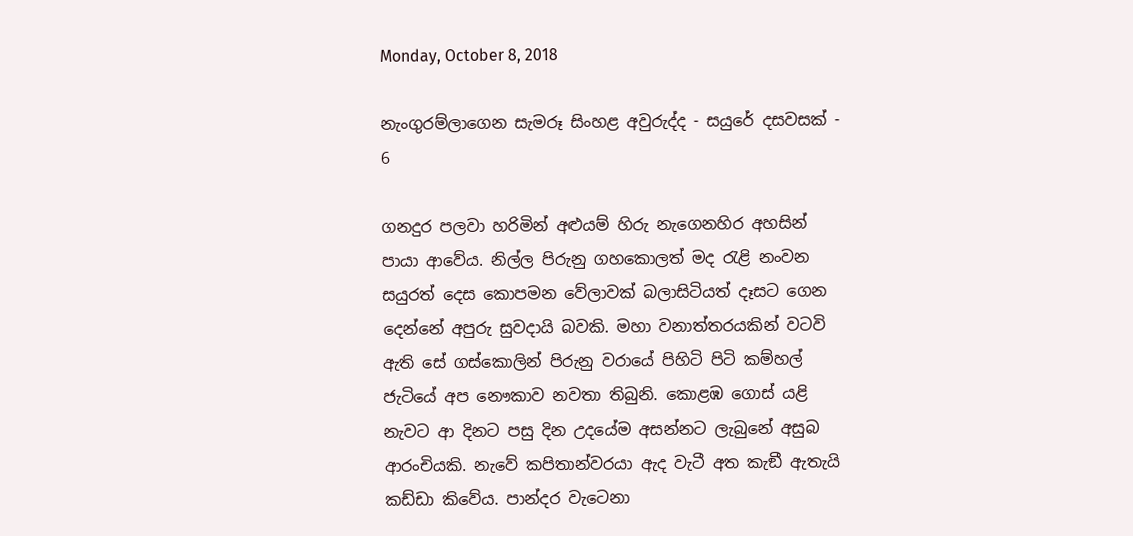Monday, October 8, 2018

නැංගුරම්ලාගෙන සැමරූ සිංහළ අවුරුද්ද - සයුරේ දසවසක් - 6

ගනදුර පලවා හරිමින් අළුයම් හිරු නැගෙනහිර අහසින් පායා ආවේය. නිල්ල පිරුනු ගහකොලත් මද රැළි නංවන සයුරත් දෙස කොපමන වේලාවක් බලාසිටියත් දෑසට ගෙන දෙන්නේ අපුරු සුවදායි බවකි. මහා වනාත්තරයකින් වටවි ඇති සේ ගස්කොලින් පිරුනු වරායේ පිහිටි පිටි කම්හල් ජැටියේ අප නෞකාව නවතා තිබුනි. කොළඹ ගොස් යළි නැවට ආ දිනට පසු දින උදයේම අසන්නට ලැබුනේ අසුබ ආරංචියකි. නැවේ කපිතාන්වරයා ඇද වැටී අත කැඞී ඇතැයි කඩ්ඩා කිවේය. පාන්දර වැටෙනා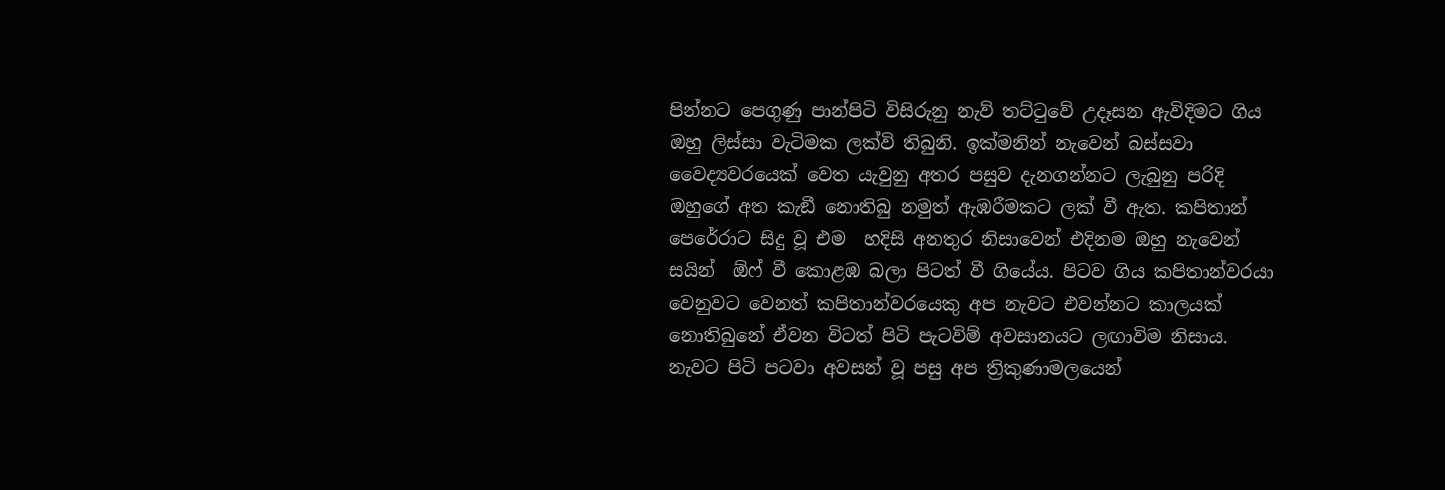පින්නට පෙගුණු පාන්පිටි විසිරුනු නැව් තට්ටුවේ උදෑසන ඇවිදිමට ගිය ඔහු ලිස්සා වැටිමක ලක්වි තිබුනි. ඉක්මනින් නැවෙන් බස්සවා වෛද්‍යවරයෙක් වෙත යැවුනු අතර පසුව දැනගන්නට ලැබුනු පරිදි ඔහුගේ අත කැඞී නොතිබු නමුත් ඇඹරීමකට ලක් වී ඇත. කපිතාන් පෙරේරාට සිදු වූ එම  හදිසි අනතුර නිසාවෙන් එදිනම ඔහු නැවෙන් සයින්  ඕෆ් වී කොළඹ බලා පිටත් වී ගියේය. පිටව ගිය කපිතාන්වරයා වෙනුවට වෙනත් කපිතාන්වරයෙකු අප නැවට එවන්නට කාලයක් නොතිබුනේ ඒවන විටත් පිටි පැටවිම් අවසානයට ලඟාවිම නිසාය. නැවට පිටි පටවා අවසන් වූ පසු අප ත්‍රිකුණාමලයෙන්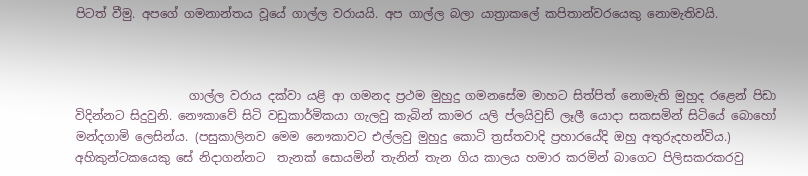පිටත් වීමු. අපගේ ගමනාන්තය වූයේ ගාල්ල වරායයි. අප ගාල්ල බලා යාත්‍රාකලේ කපිතාන්වරයෙකු නොමැතිවයි.



                   ගාල්ල වරාය දක්වා යළි ආ ගමනද ප්‍රථම මුහුදු ගමනසේම මාහට සිත්පිත් නොමැති මුහුද රළෙන් පිඩා විදින්නට සිදුවුනි. නෞකාවේ සිටි වඩුකාර්මිකයා ගැලවු කැබින් කාමර යලි ප්ලයිවුඩ් ලෑලී යොදා සකසමින් සිටියේ බොහෝ මන්දගාමි ලෙසින්ය. (පසුකාලිනව මෙම නෞකාවට එල්ලවු මුහුදු කොටි ත්‍රස්තවාදි ප්‍රහාරයේදි ඔහු අතුරුදහන්විය.) අහිකුන්ටකයෙකු සේ නිදාගන්නට  තැනක් සොයමින් තැනින් තැන ගිය කාලය හමාර කරමින් බාගෙට පිලිසකරකරවු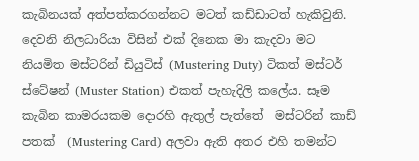කැබිනයක් අත්පත්කරගන්නට මටත් කඩ්ඩාටත් හැකිවුනි. දෙවනි නිලධාරියා විසින් එක් දිනෙක මා කැදවා මට නියමිත මස්ටරින් ඩියුටිස් (Mustering Duty) ටිකත් මස්ටර් ස්ටේෂන් (Muster Station) එකත් පැහැදිලි කලේය. සෑම කැබින කාමරයකම දොරහි ඇතුල් පැත්තේ  මස්ටරින් කාඩ් පතක්  (Mustering Card) අලවා ඇති අතර එහි තමන්ට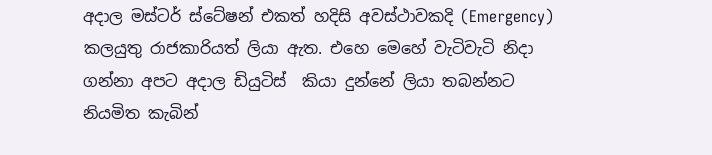අදාල මස්ටර් ස්ටේෂන් එකත් හදිසි අවස්ථාවකදි (Emergency) කලයුතු රාජකාරියත් ලියා ඇත. එහෙ මෙහේ වැටිවැටි නිදා ගන්නා අපට අදාල ඩියුටිස්  කියා දුන්නේ ලියා තබන්නට නියමිත කැබින්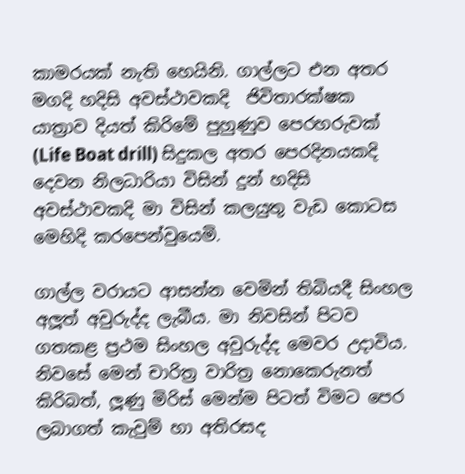කාමරයක් නැති හෙයිනි. ගාල්ලට එන අතර මගදි හදිසි අවස්ථාවකදි  ජිවිතාරක්ෂක යාත්‍රාව දියත් කිරිමේ පුහුණුව පෙරහරුවක්  (Life Boat drill) සිදුකල අතර පෙරදිනයකදි දෙවන නිලධාරියා විසින් දුන් හදිසි අවස්ථාවකදි මා විසින් කලයුතු වැඩ කොටස මෙහිදි කරපෙන්වුයෙමි.

ගාල්ල වරායට ආසන්න වෙමින් තිබියදී සිංහල අලූත් අවුරුද්ද ලැබීය. මා නිවසින් පිටව ගතකළ ප්‍රථම සිංහල අවුරුද්ද මෙවර උදාවිය. නිවසේ මෙන් චාරිත්‍ර වාරිත්‍ර නොකෙරුනත් කිරිබත්, ලූණු මිරිස් මෙන්ම පිටත් විමට පෙර ලබාගත් කැවුම් හා අතිරසද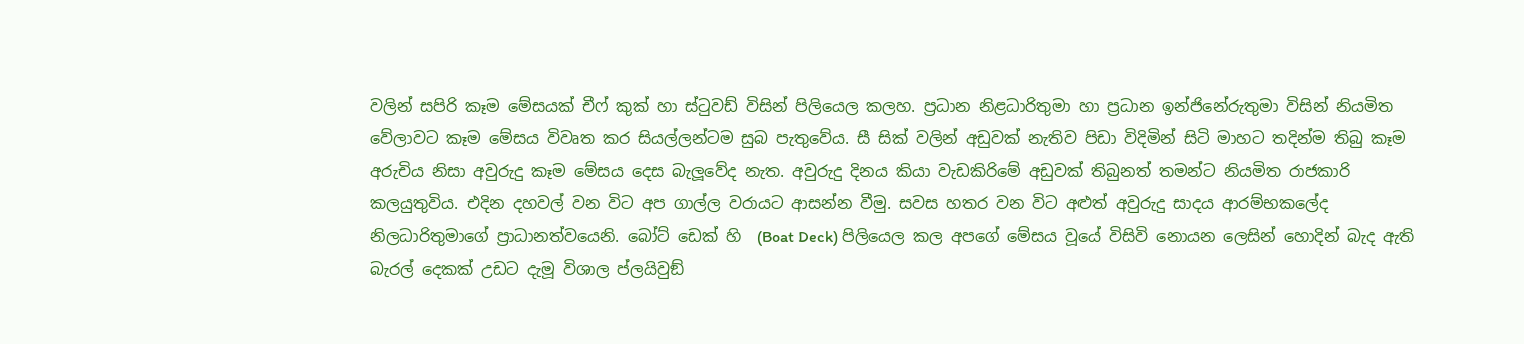වලින් සපිරි කෑම මේසයක් චීෆ් කුක් හා ස්ටුවඩ් විසින් පිලියෙල කලහ. ප්‍රධාන නිළධාරිතුමා හා ප්‍රධාන ඉන්ජිනේරුතුමා විසින් නියමිත වේලාවට කෑම මේසය විවෘත කර සියල්ලන්ටම සුබ පැතුවේය. සී සික් වලින් අඩුවක් නැතිව පිඩා විදිමින් සිටි මාහට තදින්ම තිබු කෑම අරුචිය නිසා අවුරුදු කෑම මේසය දෙස බැලූවේද නැත. අවුරුදු දිනය කියා වැඩකිරිමේ අඩුවක් තිබුනත් තමන්ට නියමිත රාජකාරි කලයුතුවිය. එදින දහවල් වන විට අප ගාල්ල වරායට ආසන්න වීමු. සවස හතර වන විට අළුත් අවුරුදු සාදය ආරම්භකලේද නිලධාරිතුමාගේ ප්‍රාධානත්වයෙනි. බෝට් ඩෙක් හි  (Boat Deck) පිලියෙල කල අපගේ මේසය වූයේ විසිවි නොයන ලෙසින් හොදින් බැද ඇති බැරල් දෙකක් උඩට දැමූ විශාල ප්ලයිවුඞ්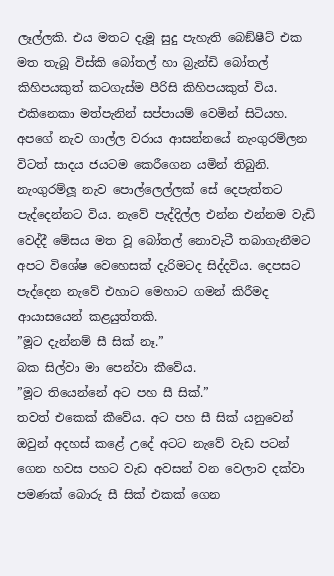ලෑල්ලකි. එය මතට දැමූ සුදු පැහැති බෙඞ්ෂීට් එක මත තැබූ විස්කි බෝතල් හා බ්‍රැන්ඩි බෝතල් කිහිපයකුත් කටගැස්ම පීරිසි කිහිපයකුත් විය. එකිනෙකා මත්පැනින් සප්පායම් වෙමින් සිටියහ. අපගේ නැව ගාල්ල වරාය ආසන්නයේ නැංගුරම්ලන විටත් සාදය ජයටම කෙරීගෙන යමින් තිබුනි. නැංගුරම්ලූ නැව පොල්ලෙල්ලක් සේ දෙපැත්තට පැද්දෙන්නට විය. නැවේ පැද්දිල්ල එන්න එන්නම වැඩි වෙද්දී මේසය මත වූ බෝතල් නොවැටී තබාගැනීමට අපට විශේෂ වෙහෙසක් දැරිමටද සිද්දවිය. දෙපසට පැද්දෙන නැවේ එහාට මෙහාට ගමන් කිරීමද ආයාසයෙන් කළයුත්තකි.
”මූට දැන්නම් සී සික් නෑ.”
බක සිල්වා මා පෙන්වා කීවේය.
”මූට තියෙන්නේ අට පහ සී සික්.”
තවත් එකෙක් කීවේය. අට පහ සී සික් යනුවෙන් ඔවුන් අදහස් කළේ උදේ අටට නැවේ වැඩ පටන් ගෙන හවස පහට වැඩ අවසන් වන වෙලාව දක්වා පමණක් බොරු සී සික් එකක් ගෙන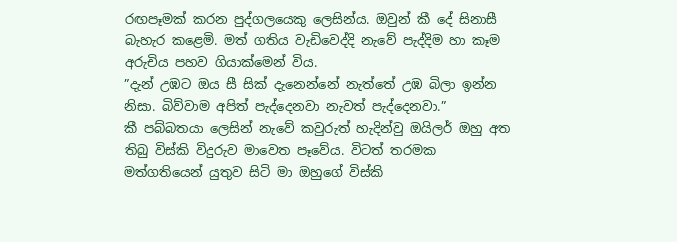රඟපෑමක් කරන පුද්ගලයෙකු ලෙසින්ය. ඔවුන් කී දේ සිනාසී බැහැර කළෙමි. මත් ගතිය වැඩිවෙද්දි නැවේ පැද්දිම හා කෑම අරුචිය පහව ගියාක්මෙන් විය.
”දැන් උඹට ඔය සී සික් දැනෙන්නේ නැත්තේ උඹ බිලා ඉන්න නිසා. බිව්වාම අපිත් පැද්දෙනවා නැවත් පැද්දෙනවා.”
කී පබ්බතයා ලෙසින් නැවේ කවුරුත් හැදින්වු ඔයිලර් ඔහු අත තිබු විස්කි විදුරුව මාවෙත පෑවේය. විටත් තරමක මත්ගතියෙන් යුතුව සිටි මා ඔහුගේ විස්කි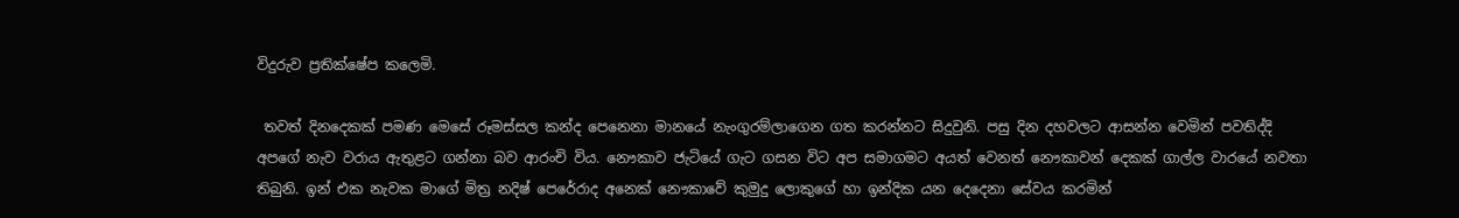විදුරුව ප්‍රතික්ෂේප කලෙමි.

 තවත් දිනදෙකක් පමණ මෙසේ රූමස්සල කන්ද පෙනෙනා මානයේ නැංගුරම්ලාගෙන ගත කරන්නට සිදුවුනි. පසු දින දහවලට ආසන්න වෙමින් පවතිද්දි අපගේ නැව වරාය ඇතුළට ගන්නා බව ආරංචි විය. නෞකාව ජැටියේ ගැට ගසන විට අප සමාගමට අයත් වෙනත් නෞකාවන් දෙකක් ගාල්ල වාරයේ නවතා තිබුනි. ඉන් එක නැවක මාගේ මිත්‍ර නදිෂ් පෙරේරාද අනෙක් නෞකාවේ කුමුදු ලොකුගේ හා ඉන්දික යන දෙදෙනා සේවය කරමින්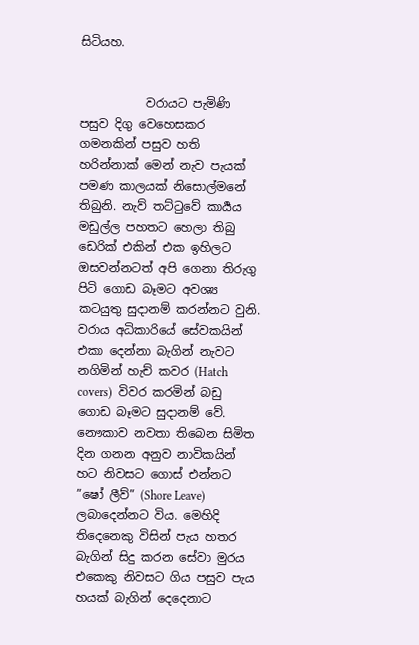සිටියහ.


           වරායට පැමිණි පසුව දිගු වෙහෙසකර ගමනකින් පසුව හති හරින්නාක් මෙන් නැව පැයක්  පමණ කාලයක් නිසොල්මනේ තිබුනි. නැව් තට්ටුවේ කාර්‍යය මඩුල්ල පහතට හෙලා තිබු ඩෙරික් එකින් එක ඉහිලට ඔසවන්නටත් අපි ගෙනා තිරුගු පිටි ගොඩ බෑමට අවශ්‍ය කටයුතු සුදානම් කරන්නට වුනි. වරාය අධිකාරියේ සේවකයින් එකා දෙන්නා බැගින් නැවට නගිමින් හැච් කවර (Hatch covers)  විවර කරමින් බඩු ගොඩ බෑමට සුදානම් වේ. නෞකාව නවතා තිබෙන සිමිත දින ගනන අනුව නාවිකයින් හට නිවසට ගොස් එන්නට ”ෂෝ ලීව්” (Shore Leave) ලබාදෙන්නට විය. මෙහිදි තිදෙනෙකු විසින් පැය හතර බැගින් සිදු කරන සේවා මුරය එකෙකු නිවසට ගිය පසුව පැය හයක් බැගින් දෙදෙනාට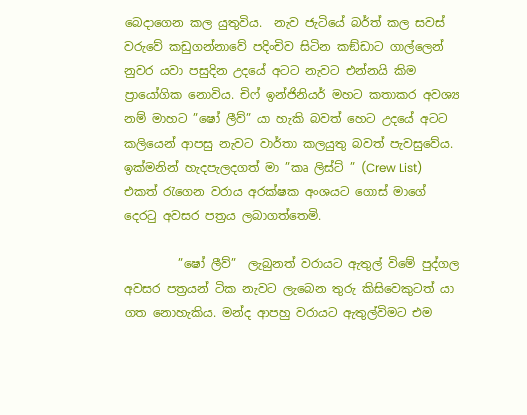බෙදාගෙන කල යුතුවිය.  නැව ජැටියේ බර්ත් කල සවස් වරුවේ කඩුගන්නාවේ පදිංචිව සිටින කඞ්ඩාට ගාල්ලෙන් නුවර යවා පසුදින උදයේ අටට නැවට එන්නයි කිම ප්‍රායෝගික නොවිය. චිෆ් ඉන්ජිනියර් මහට කතාකර අවශ්‍ය නම් මාහට ”ෂෝ ලීව්” යා හැකි බවත් හෙට උදයේ අටට කලියෙන් ආපසු නැවට වාර්තා කලයුතු බවත් පැවසුවේය.  ඉක්මනින් හැදපැලදගත් මා ”කෘ ලිස්ට් ” (Crew List) එකත් රැගෙන වරාය අරක්ෂක අංශයට ගොස් මාගේ දෙරටු අවසර පත්‍රය ලබාගත්තෙමි.

         ”ෂෝ ලීව්”  ලැබුනත් වරායට ඇතුල් විමේ පුද්ගල අවසර පත්‍රයන් ටික නැවට ලැබෙන තුරු කිසිවෙකුටත් යා ගත නොහැකිය. මන්ද ආපහු වරායට ඇතුල්විමට එම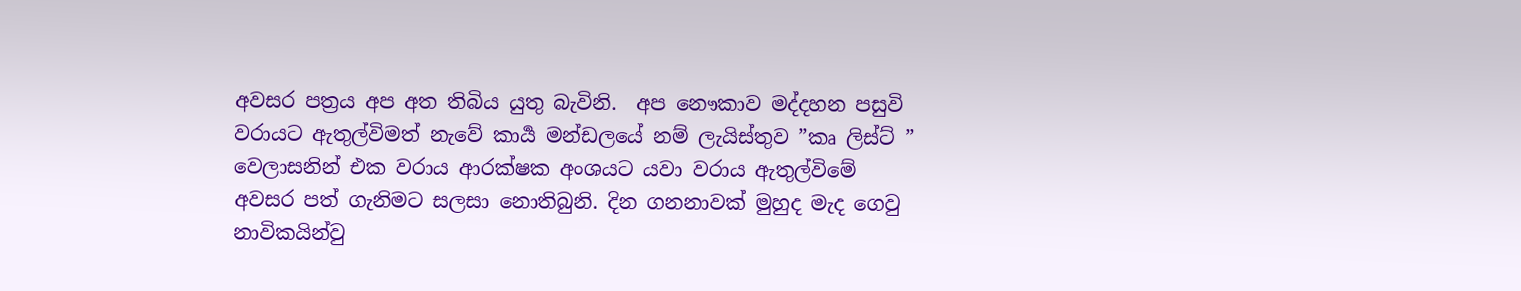අවසර පත්‍රය අප අත තිබිය යුතු බැවිනි.  අප නෞකාව මද්දහන පසුවි වරායට ඇතුල්විමත් නැවේ කාර්‍ය මන්ඩලයේ නම් ලැයිස්තුව ”කෘ ලිස්ට් ” වෙලාසනින් එක වරාය ආරක්ෂක අංශයට යවා වරාය ඇතුල්විමේ අවසර පත් ගැනිමට සලසා නොතිබුනි. දින ගනනාවක් මුහුද මැද ගෙවු නාවිකයින්වු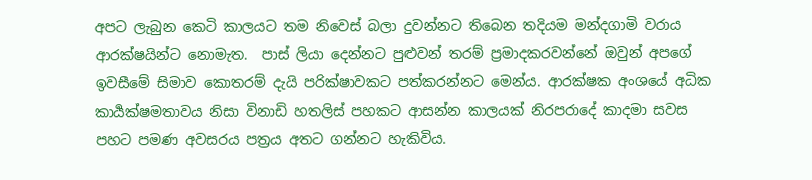අපට ලැබුන කෙටි කාලයට තම නිවෙස් බලා දුවන්නට තිබෙන තදියම මන්දගාමි වරාය ආරක්ෂයින්ට නොමැත.  පාස් ලියා දෙන්නට පුළුවන් තරම් ප්‍රමාදකරවන්නේ ඔවුන් අපගේ ඉවසීමේ සිමාව කොතරම් දැයි පරික්ෂාවකට පත්කරන්නට මෙන්ය. ආරක්ෂක අංශයේ අධික කාර්‍යක්ෂමතාවය නිසා විනාඩි හතලිස් පහකට ආසන්න කාලයක් නිරපරාදේ කාදමා සවස පහට පමණ අවසරය පත්‍රය අතට ගන්නට හැකිවිය.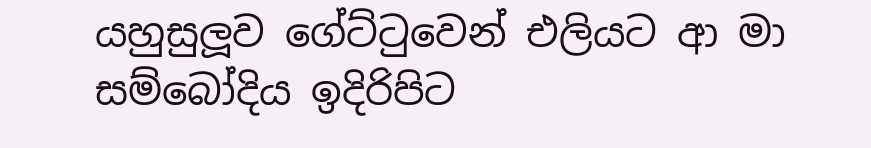යහුසුලූව ගේට්ටුවෙන් එලියට ආ මා සම්බෝදිය ඉදිරිපිට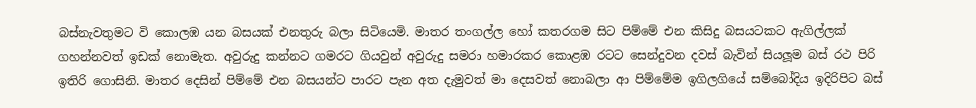බස්නැවතුමට වි කොලඹ යන බසයක් එනතුරු බලා සිටියෙමි. මාතර තංගල්ල හෝ කතරගම සිට පිම්මේ එන කිසිදු බසයටකට ඇගිල්ලක් ගහන්නවත් ඉඩක් නොමැත. අවුරුදු කන්නට ගමරට ගියවුන් අවුරුදු සමරා හමාරකර කොළඹ රටට සෙන්දුවන දවස් බැවින් සියලූම බස් රථ පිරි ඉතිරි ගොසිනි. මාතර දෙසින් පිම්මේ එන බසයන්ට පාරට පැන අත දැමුවත් මා දෙසවත් නොබලා ආ පිම්මේම ඉගිලගියේ සම්බෝදිය ඉදිරිපිට බස්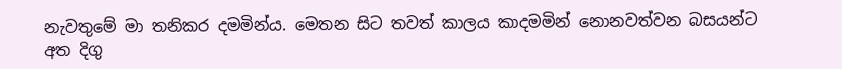නැවතුමේ මා තනිකර දමමින්ය. මෙතන සිට තවත් කාලය කාදමමින් නොනවත්වන බසයන්ට අත දිගු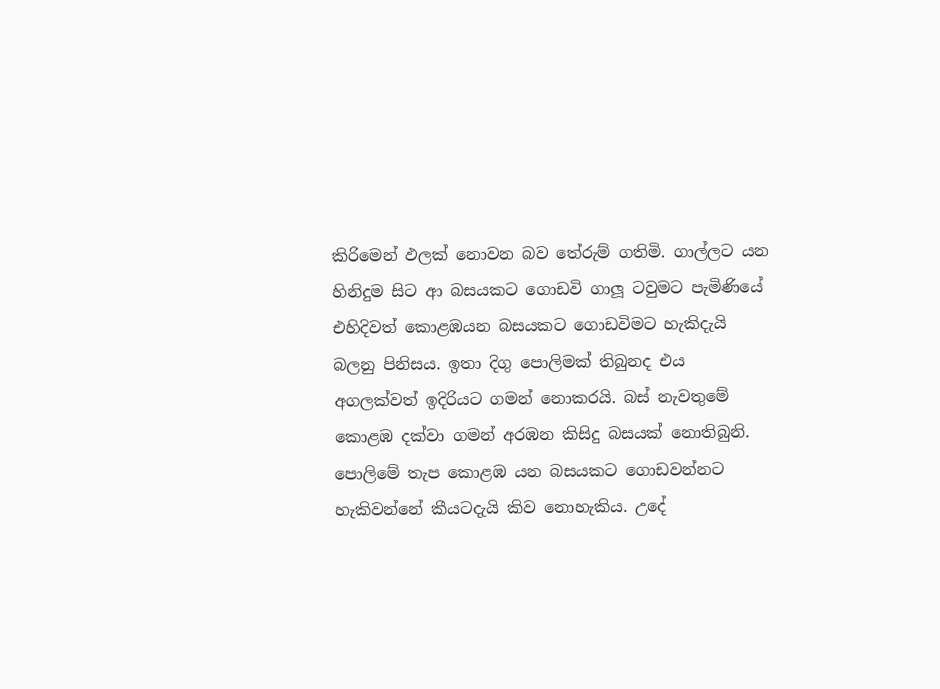කිරිමෙන් ඵලක් නොවන බව තේරුම් ගතිමි. ගාල්ලට යන හිනිදුම සිට ආ බසයකට ගොඩවි ගාලූ ටවුමට පැමිණියේ එහිදිවත් කොළඹයන බසයකට ගොඩවිමට හැකිදැයි බලනු පිනිසය. ඉතා දිගු පොලිමක් තිබුනද එය අගලක්වත් ඉදිරියට ගමන් නොකරයි. බස් නැවතුමේ කොළඹ දක්වා ගමන් අරඹන කිසිදු බසයක් නොතිබුනි. පොලිමේ තැප කොළඹ යන බසයකට ගොඩවන්නට හැකිවන්නේ කීයටදැයි කිව නොහැකිය. උදේ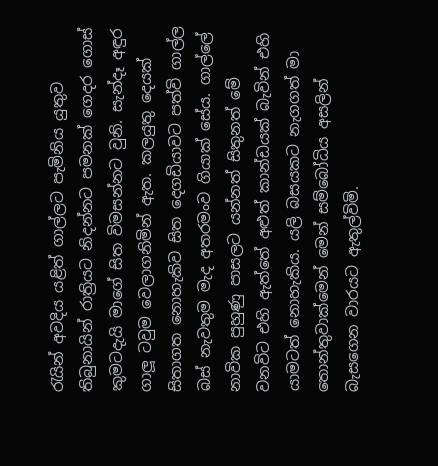රැයින් අවදිය යළිත් ගාල්ලට පැමිනිය යුතුව තිබුනායින් රාත්‍රියට නිදන්නට පමනක් ගෙදර ගොස් කුමටදැයි මාගේ සිත විමසන්නට වුනි. සැන්දෑ අඳුර ගාලූ ටවුම වෙලාගනිමින් ඇත. කලයුතු දෙයක් සිතාගත නොහැකිව සිත දෙගඩියාවට පත්වි ගාල්ල බස් නැවතුම මැද අතරමංව ගියාක් සේය. ගාල්ලේ නාවික පුහුණු පාසලට යන්නත් සිතුනත් මේ වනවිට එහි ඇත්තේ අළුත් කාන්ඩයක් බැවින් එහි යාමටත් නොහැකිය. යලි බසයකට නැගගත් මා තොන්තුවාක්මෙන් මෙන් සම්බෝධිය අසලින් බැසගෙන වාරයට ඇතුල්විමි.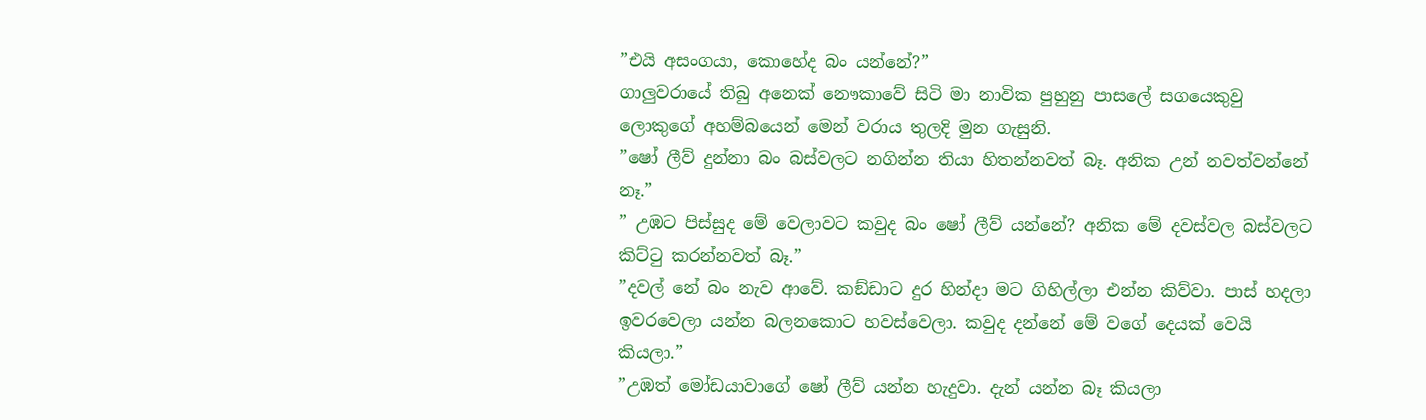”එයි අසංගයා, කොහේද බං යන්නේ?”
ගාලුවරායේ තිබු අනෙක් නෞකාවේ සිටි මා නාවික පුහුනු පාසලේ සගයෙකුවු ලොකුගේ අහම්බයෙන් මෙන් වරාය තුලදි මුන ගැසුනි.
”ෂෝ ලීව් දුන්නා බං බස්වලට නගින්න තියා හිතන්නවත් බෑ. අනික උන් නවත්වන්නේ නෑ.”
” උඹට පිස්සුද මේ වෙලාවට කවුද බං ෂෝ ලීව් යන්නේ? අනික මේ දවස්වල බස්වලට කිට්ටු කරන්නවත් බෑ.”
”දවල් නේ බං නැව ආවේ. කඞ්ඩාට දුර හින්දා මට ගිහිල්ලා එන්න කිව්වා. පාස් හදලා ඉවරවෙලා යන්න බලනකොට හවස්වෙලා. කවුද දන්නේ මේ වගේ දෙයක් වෙයි කියලා.”
”උඹත් මෝඩයාවාගේ ෂෝ ලීව් යන්න හැදුවා. දැන් යන්න බෑ කියලා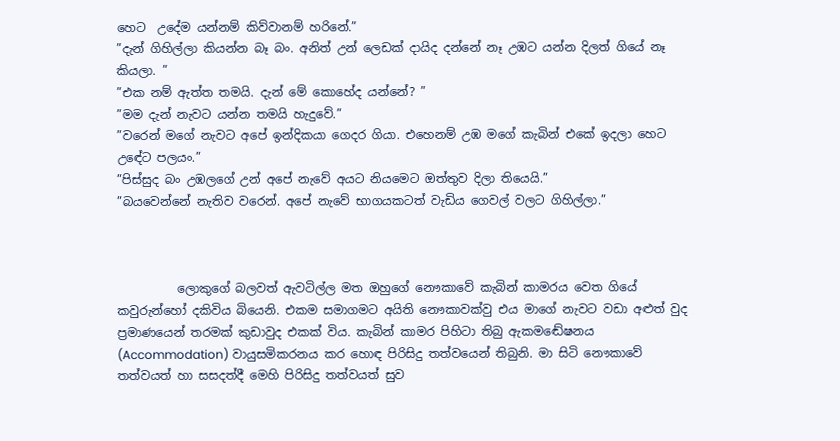හෙට  උදේම යන්නම් කිව්වානම් හරිනේ.”
”දැන් ගිහිල්ලා කියන්න බෑ බං. අනිත් උන් ලෙඩක් දායිද දන්නේ නෑ උඹට යන්න දිලත් ගියේ නෑ කියලා. ”
”එක නම් ඇත්ත තමයි. දැන් මේ කොහේද යන්නේ? ”
”මම දැන් නැවට යන්න තමයි හැදුවේ.”
”වරෙන් මගේ නැවට අපේ ඉන්දිකයා ගෙදර ගියා. එහෙනම් උඹ මගේ කැබින් එකේ ඉදලා හෙට උඳේට පලයං.”
”පිස්සුද බං උඹලගේ උන් අපේ නැවේ අයට නියමෙට ඔත්තුව දිලා තියෙයි.”
”බයවෙන්නේ නැතිව වරෙන්. අපේ නැවේ භාගයකටත් වැඩිය ගෙවල් වලට ගිහිල්ලා.”



          ලොකුගේ බලවත් ඇවටිල්ල මත ඔහුගේ නෞකාවේ කැබින් කාමරය වෙත ගියේ කවුරුන්හෝ දකිවිය බියෙනි. එකම සමාගමට අයිති නෞකාවක්වු එය මාගේ නැවට වඩා අළුත් වුද ප්‍රමාණයෙන් තරමක් කුඩාවුද එකක් විය. කැබින් කාමර පිහිටා තිබු ඇකමඬේෂනය (Accommodation) වායුසමිකරනය කර හොඳ පිරිසිදු තත්වයෙන් තිබුනි. මා සිටි නෞකාවේ තත්වයත් හා සසදත්දී මෙහි පිරිසිදු තත්වයත් සුව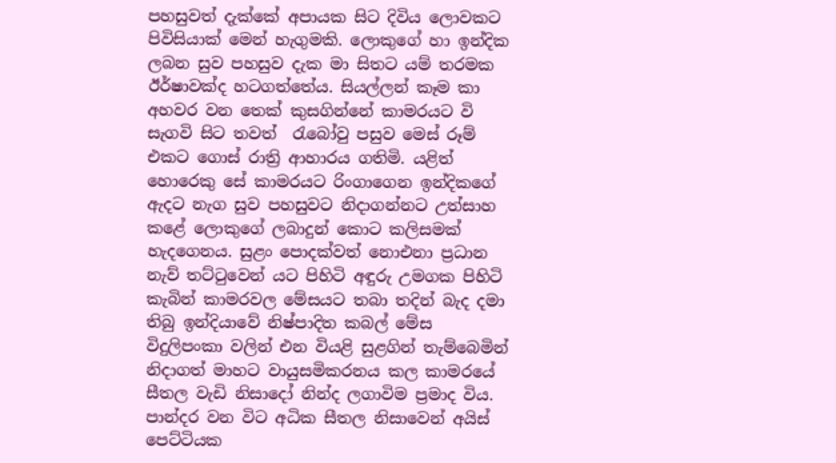පහසුවත් දැක්කේ අපායක සිට දිවිය ලොවකට පිවිසියාක් මෙන් හැගුමකි. ලොකුගේ හා ඉන්දික ලබන සුව පහසුව දැක මා සිතට යම් තරමක ඊර්ෂාවක්ද හටගත්තේය. සියල්ලන් කෑම කා අහවර වන තෙක් කුසගින්නේ කාමරයට වි සැගවි සිට තවත්  රැබෝවු පසුව මෙස් රූම් එකට ගොස් රාත්‍රි ආහාරය ගතිමි. යළිත් හොරෙකු සේ කාමරයට රිංගාගෙන ඉන්දිකගේ ඇදට නැග සුව පහසුවට නිදාගන්නට උත්සාහ කළේ ලොකුගේ ලබාදුන් කොට කලිසමක් හැදගෙනය. සුළං පොදක්වත් නොඑනා ප්‍රධාන නැව් තට්ටුවෙන් යට පිහිටි අඳුරු උමගක පිහිටි කැබින් කාමරවල මේසයට තබා තදින් බැද දමා තිබු ඉන්දියාවේ නිෂ්පාදිත කබල් මේස විදුලිපංකා වලින් එන වියළි සුළගින් තැම්බෙමින් නිදාගත් මාහට වායුසමිකරනය කල කාමරයේ සීතල වැඩි නිසාදෝ නින්ද ලගාවිම ප්‍රමාද විය. පාන්දර වන විට අධික සීතල නිසාවෙන් අයිස් පෙට්ටියක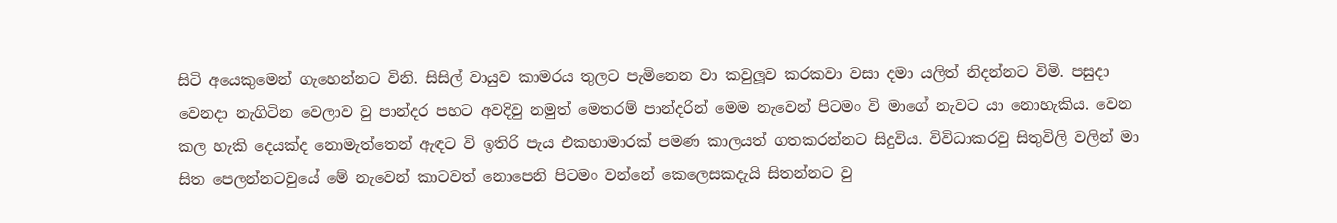සිටි අයෙකුමෙන් ගැහෙන්නට විනි. සිසිල් වායුව කාමරය තුලට පැමිනෙන වා කවුලූව කරකවා වසා දමා යලිත් නිදන්නට විමි. පසුදා වෙනදා නැගිටින වෙලාව වු පාන්දර පහට අවදිවු නමුත් මෙතරම් පාන්දරින් මෙම නැවෙන් පිටමං වි මාගේ නැවට යා නොහැකිය. වෙන කල හැකි දෙයක්ද නොමැත්තෙන් ඇඳට වි ඉතිරි පැය එකහාමාරක් පමණ කාලයත් ගතකරන්නට සිදුවිය. විවිධාකරවු සිතුවිලි වලින් මා සිත පෙලන්නටවුයේ මේ නැවෙන් කාටවත් නොපෙනි පිටමං වන්නේ කෙලෙසකදැයි සිතන්නට වු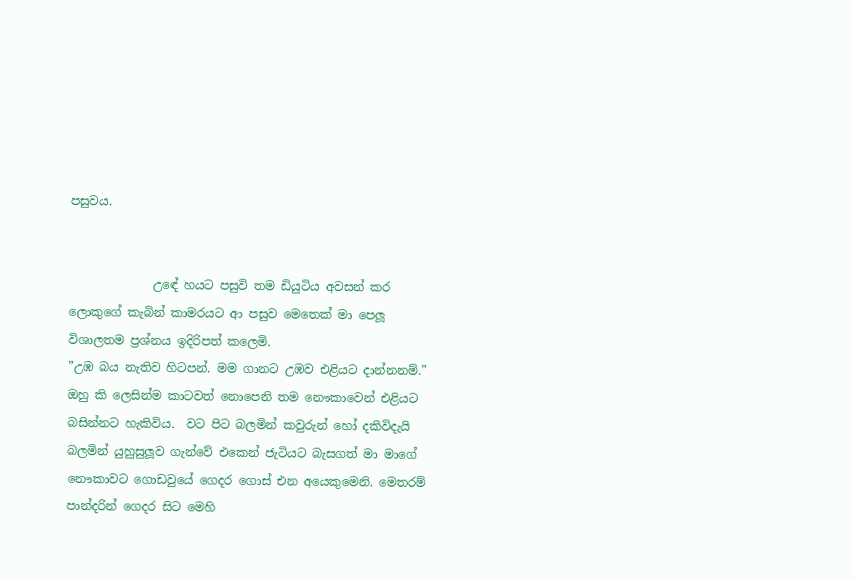පසුවය.


              උඳේ හයට පසුවි තම ඩියුටිය අවසන් කර ලොකුගේ කැබින් කාමරයට ආ පසුව මෙතෙක් මා පෙලූ විශාලතම ප්‍රශ්නය ඉදිරිපත් කලෙමි.
”උඹ බය නැතිව හිටපන්. මම ගානට උඹව එළියට දාන්නනම්.”
ඔහු කි ලෙසින්ම කාටවත් නොපෙනි තම නෞකාවෙන් එළියට බසින්නට හැකිවිය.  වට පිට බලමින් කවුරුන් හෝ දකිවිදැයි බලමින් යුහුසුලූව ගැන්වේ එකෙන් ජැටියට බැසගත් මා මාගේ නෞකාවට ගොඩවුයේ ගෙදර ගොස් එන අයෙකුමෙනි. මෙතරම් පාන්දරින් ගෙදර සිට මෙහි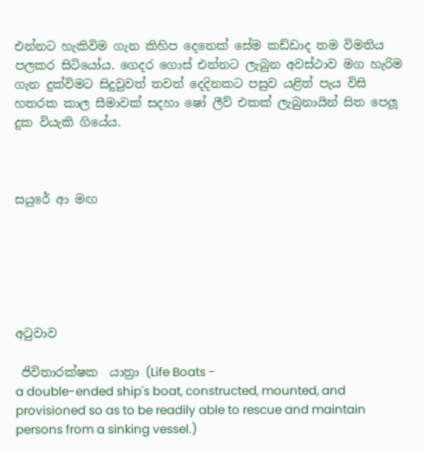එන්නට හැකිවිම ගැන කිහිප දෙනෙක් සේම කඩ්ඩාද තම විමතිය පලකර සිටියෝය. ගෙදර ගොස් එන්නට ලැබුන අවස්ථාව මග හැරිම ගැන දුක්විමට සිදුවුවත් තවත් දෙදිනකට පසුව යළිත් පැය විසි හතරක කාල සීමාවක් සදහා ෂෝ ලීව් එකක් ලැබුනායින් සිත පෙලූ දුක වියැකි ගියේය.



සයුරේ ආ මඟ






අටුවාව

 ජිවිතාරක්ෂක  යාත්‍රා (Life Boats -
a double-ended ship's boat, constructed, mounted, and provisioned so as to be readily able to rescue and maintain persons from a sinking vessel.)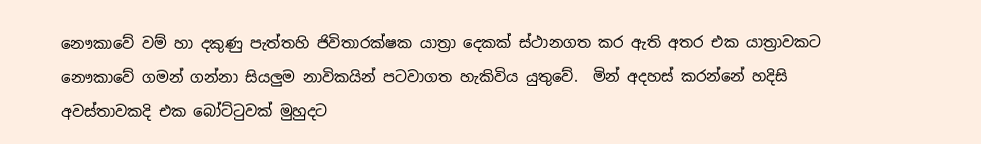නෞකාවේ වම් හා දකුණු පැත්තහි ජිවිතාරක්ෂක යාත්‍රා දෙකක් ස්ථානගත කර ඇති අතර එක යාත්‍රාවකට නෞකාවේ ගමන් ගන්නා සියලුම නාවිකයින් පටවාගත හැකිවිය යුතුවේ.  මින් අදහස් කරන්නේ හදිසි අවස්තාවකදි එක බෝට්ටුවක් මුහුදට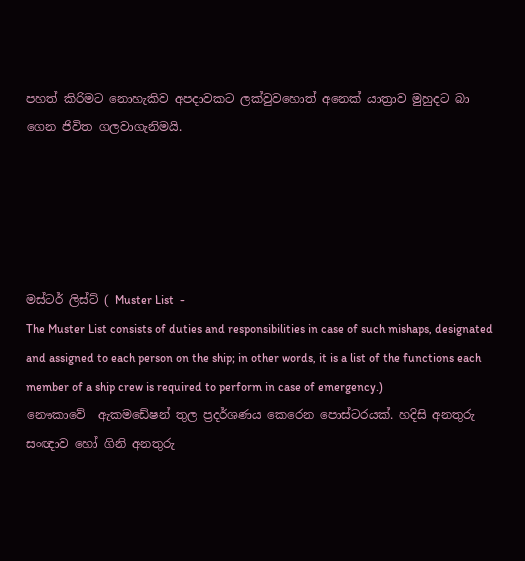පහත් කිරිමට නොහැකිව අපදාවකට ලක්වුවහොත් අනෙක් යාත්‍රාව මුහුදට බා ගෙන ජිවිත ගලවාගැනිමයි.





මස්ටර් ලිස්ට් ( Muster List  -
The Muster List consists of duties and responsibilities in case of such mishaps, designated and assigned to each person on the ship; in other words, it is a list of the functions each member of a ship crew is required to perform in case of emergency.)
නෞකාවේ  ඇකමඩේෂන් තුල ප්‍රදර්ශණය කෙරෙන පොස්ටරයක්. හදිසි අනතුරු සංඥාව හෝ ගිනි අනතුරු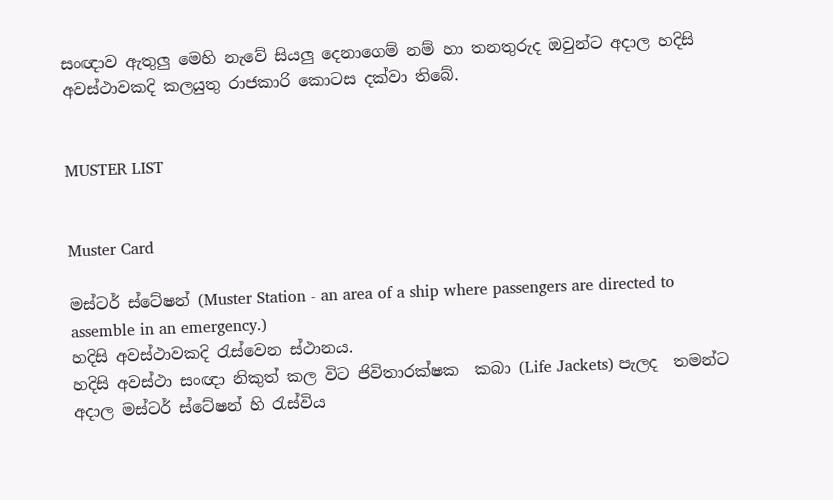සංඥාව ඇතුලු මෙහි නැවේ සියලු දෙනාගෙම් නම් හා තනතුරුද ඔවුන්ට අදාල හදිසි අවස්ථාවකදි කලයුතු රාජකාරි කොටස දක්වා තිබේ.


MUSTER LIST


Muster Card

මස්ටර් ස්ටේෂන් (Muster Station - an area of a ship where passengers are directed to assemble in an emergency.)
හදිසි අවස්ථාවකදි රැස්වෙන ස්ථානය.
හදිසි අවස්ථා සංඥා නිකුත් කල විට ජිවිතාරක්ෂක  කබා (Life Jackets) පැලද  තමන්ට අදාල මස්ටර් ස්ටේෂන් හි රැස්විය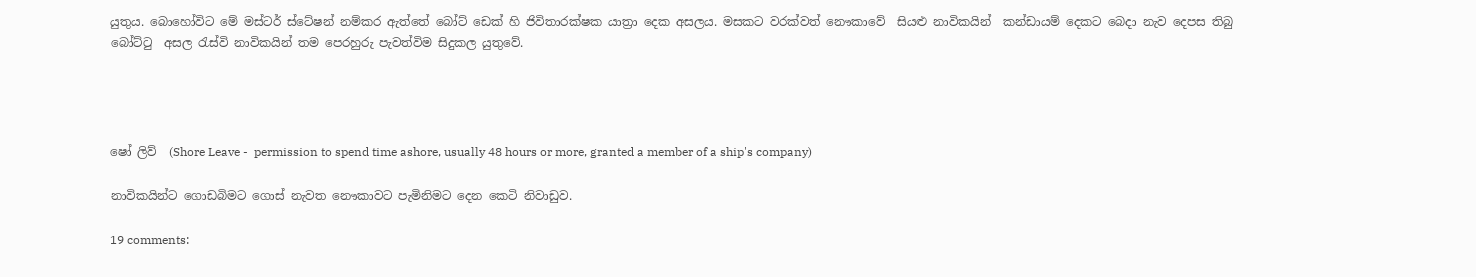යුතුය. බොහෝවිට මේ මස්ටර් ස්ටේෂන් නම්කර ඇත්තේ බෝට් ඩෙක් හි ජිවිතාරක්ෂක යාත්‍රා දෙක අසලය. මසකට වරක්වත් නෞකාවේ  සියළු නාවිකයින්  කන්ඩායම් දෙකට බෙදා නැව දෙපස තිබු බෝට්ටු  අසල රැස්වි නාවිකයින් තම පෙරහුරු පැවත්විම සිදුකල යුතුවේ.




ෂෝ ලිව්  (Shore Leave -  permission to spend time ashore, usually 48 hours or more, granted a member of a ship's company)

නාවිකයින්ට ගොඩබිමට ගොස් නැවත නෞකාවට පැමිනිමට දෙන කෙටි නිවාඩුව.

19 comments: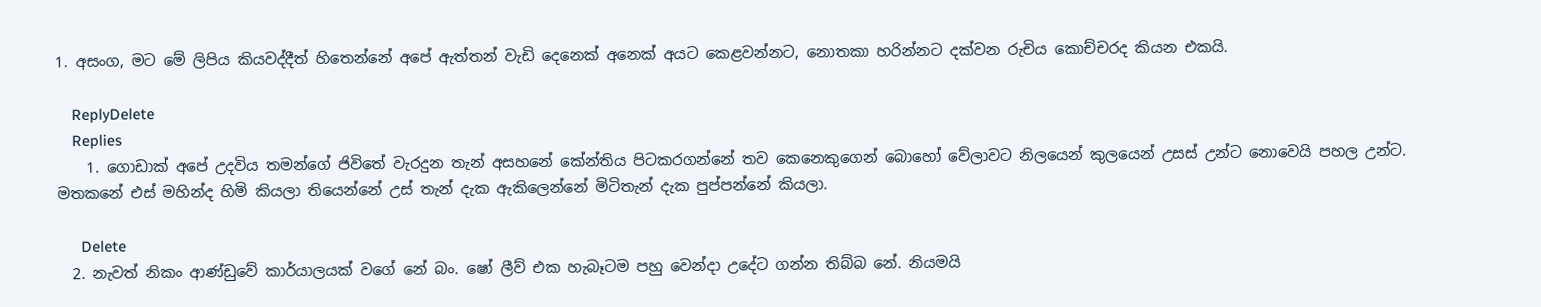1. අසංග, මට මේ ලිපිය කියවද්දීත් හිතෙන්නේ අපේ ඇත්තන් වැඩි දෙනෙක් අනෙක් අයට කෙළවන්නට, නොතකා හරින්නට දක්වන රුචිය කොච්චරද කියන එකයි.

    ReplyDelete
    Replies
    1. ගොඩාක් අපේ උදවිය තමන්ගේ ජිවිතේ වැරදුන තැන් අසහනේ කේන්තිය පිටකරගන්නේ තව කෙනෙකුගෙන් බොහෝ වේලාවට නිලයෙන් කුලයෙන් උසස් උන්ට නොවෙයි පහල උන්ට. මතකනේ එස් මහින්ද හිමි කියලා තියෙන්නේ උස් තැන් දැක ඇකිලෙන්නේ මිටිතැන් දැක පුප්පන්නේ කියලා.

      Delete
  2. නැවත් නිකං ආණ්ඩුවේ කාර්යාලයක් වගේ නේ බං. ෂෝ ලීව් එක හැබෑටම පහු වෙන්දා උදේට ගන්න තිබ්බ නේ. නියමයි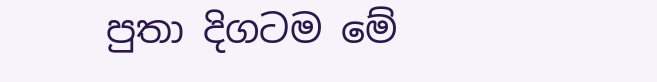පුතා දිගටම මේ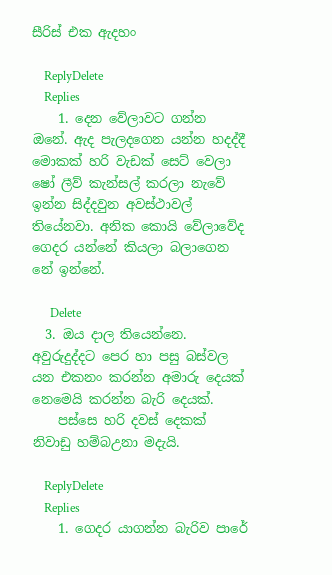සීරිස් එක ඇදහං

    ReplyDelete
    Replies
    1. දෙන වේලාවට ගන්න ඔනේ. ඇද පැලදගෙන යන්න හදද්දී මොකක් හරි වැඩක් සෙට් වෙලා ෂෝ ලීව් කැන්සල් කරලා නැවේ ඉන්න සිද්දවුන අවස්ථාවල් තියේනවා. අනික කොයි වේලාවේද ගෙදර යන්නේ කියලා බලාගෙන නේ ඉන්නේ.

      Delete
  3. ඔය දාල තියෙන්නෙ. අවුරුදුද්දට පෙර හා පසු බස්වල යන එකනං කරන්න අමාරු දෙයක් නෙමෙයි කරන්න බැරි දෙයක්.
    පස්සෙ හරි දවස් දෙකක් නිවාඩු හම්බඋනා මදැයි.

    ReplyDelete
    Replies
    1. ගෙදර යාගන්න බැරිව පාරේ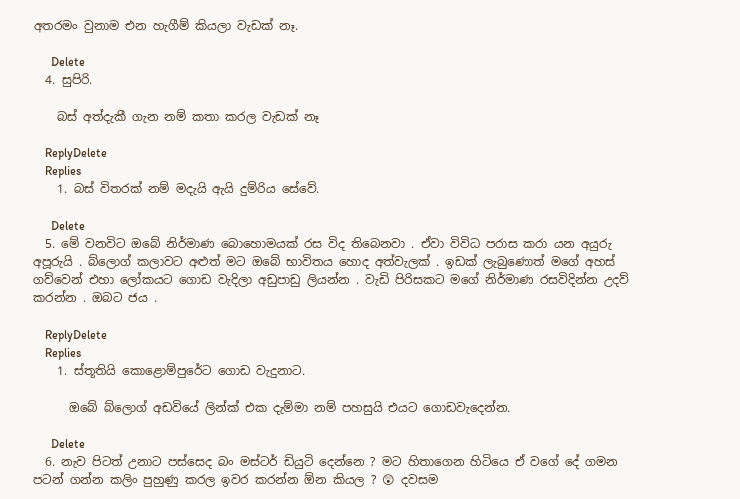අතරමං වුනාම එන හැගීම් කියලා වැඩක් නෑ.

      Delete
  4. සුපිරි.

    බස් අත්දැකී ගැන නම් කතා කරල වැඩක් නෑ

    ReplyDelete
    Replies
    1. බස් විතරක් නම් මදැයි ඇයි දුම්රිය සේවේ.

      Delete
  5. මේ වනවිට ඔබේ නිර්මාණ බොහොමයක් රස විද තිබෙනවා . ඒවා විවිධ පරාස කරා යන අයුරු අපූරුයි . බ්ලොග් කලාවට අළුත් මට ඔබේ භාවිතය හොද අත්වැලක් . ඉඩක් ලැබුණොත් මගේ අහස් ගව්වෙන් එහා ලෝකයට ගොඩ වැදිලා අඩුපාඩු ලියන්න . වැඩි පිරිසකට මගේ නිර්මාණ රසවිදින්න උදව් කරන්න . ඔබට ජය .

    ReplyDelete
    Replies
    1. ස්තූතියි කොළොම්පුරේට ගොඩ වැදුනාට.

      ඔබේ බ්ලොග් අඩවියේ ලින්ක් එක දැම්මා නම් පහසුයි එයට ගොඩවැදෙන්න.

      Delete
  6. නැව පිටත් උනාට පස්සෙද බං මස්ටර් ඩියුටි දෙන්නෙ ? මට හිතාගෙන හිටියෙ ඒ වගේ දේ ගමන පටන් ගන්න කලිං පුහුණු කරල ඉවර කරන්න ඕන කියල ? 😲 දවසම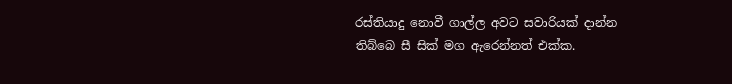රස්තියාදු නොවී ගාල්ල අවට සවාරියක් දාන්න තිබ්බෙ සී සික් මග ඇරෙන්නත් එක්ක.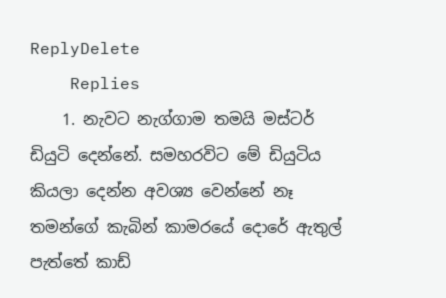ReplyDelete
    Replies
    1. නැවට නැග්ගාම තමයි මස්ටර් ඩියුටි දෙන්නේ. සමහරවිට මේ ඩියුටිය කියලා දෙන්න අවශ්‍ය වෙන්නේ නෑ තමන්ගේ කැබින් කාමරයේ දොරේ ඇතුල් පැත්තේ කාඩ්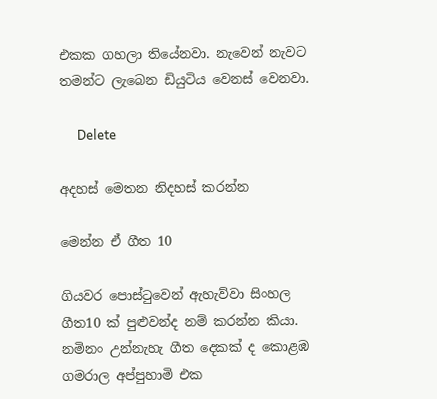එකක ගහලා තියේනවා. නැවෙන් නැවට තමන්ට ලැබෙන ඩියුටිය වෙනස් වෙනවා.

      Delete

අදහස් මෙතන නිදහස් කරන්න

මෙන්න ඒ ගීත 10

ගියවර පොස්ටුවෙන් ඇහැව්වා සිංහල ගීත10 ක් පුළුවන්ද නම් කරන්න කියා. නමිනං උන්නැහැ ගීත දෙකක් ද කොළඹ ගමරාල අප්පුහාමි එක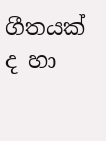ගීතයක් ද හා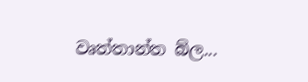වෘත්තාන්ත බ්ල...